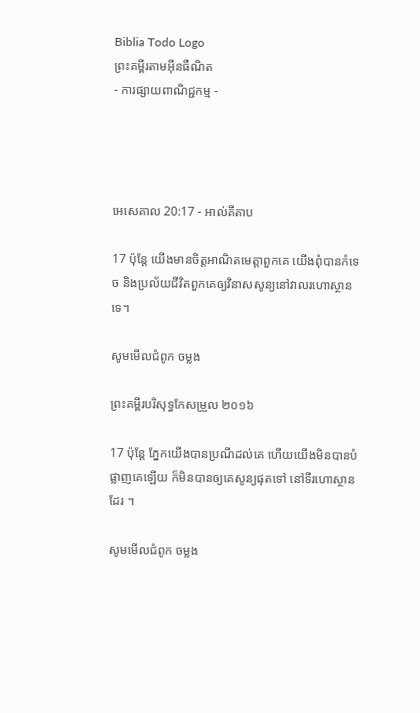Biblia Todo Logo
ព្រះគម្ពីរតាមអ៊ីនធឺណិត
- ការផ្សាយពាណិជ្ជកម្ម -




អេ‌សេ‌គាល 20:17 - អាល់គីតាប

17 ប៉ុន្តែ យើងមានចិត្តអាណិតមេត្តាពួកគេ យើងពុំបានកំទេច និងប្រល័យជីវិតពួកគេឲ្យវិនាសសូន្យនៅវាលរហោ‌ស្ថានទេ។

សូមមើលជំពូក ចម្លង

ព្រះគម្ពីរបរិសុទ្ធកែសម្រួល ២០១៦

17 ប៉ុន្តែ ភ្នែកយើងបានប្រណីដល់គេ ហើយយើងមិនបានបំផ្លាញគេឡើយ ក៏មិនបានឲ្យគេសូន្យផុតទៅ នៅទីរហោ‌ស្ថានដែរ ។

សូមមើលជំពូក ចម្លង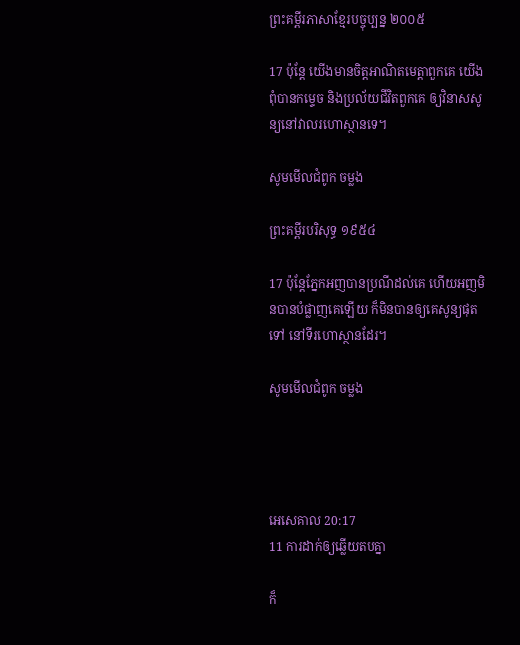ព្រះគម្ពីរភាសាខ្មែរបច្ចុប្បន្ន ២០០៥

17 ប៉ុន្តែ យើងមានចិត្តអាណិតមេត្តាពួកគេ យើងពុំបានកម្ទេច និងប្រល័យជីវិតពួកគេ ឲ្យវិនាសសូន្យនៅវាលរហោ‌ស្ថានទេ។

សូមមើលជំពូក ចម្លង

ព្រះគម្ពីរបរិសុទ្ធ ១៩៥៤

17 ប៉ុន្តែភ្នែកអញបានប្រណីដល់គេ ហើយអញមិនបានបំផ្លាញគេឡើយ ក៏មិនបានឲ្យគេសូន្យផុតទៅ នៅទីរហោ‌ស្ថានដែរ។

សូមមើលជំពូក ចម្លង




អេ‌សេ‌គាល 20:17
11 ការដាក់ឲ្យឆ្លើយតបគ្នា

ក៏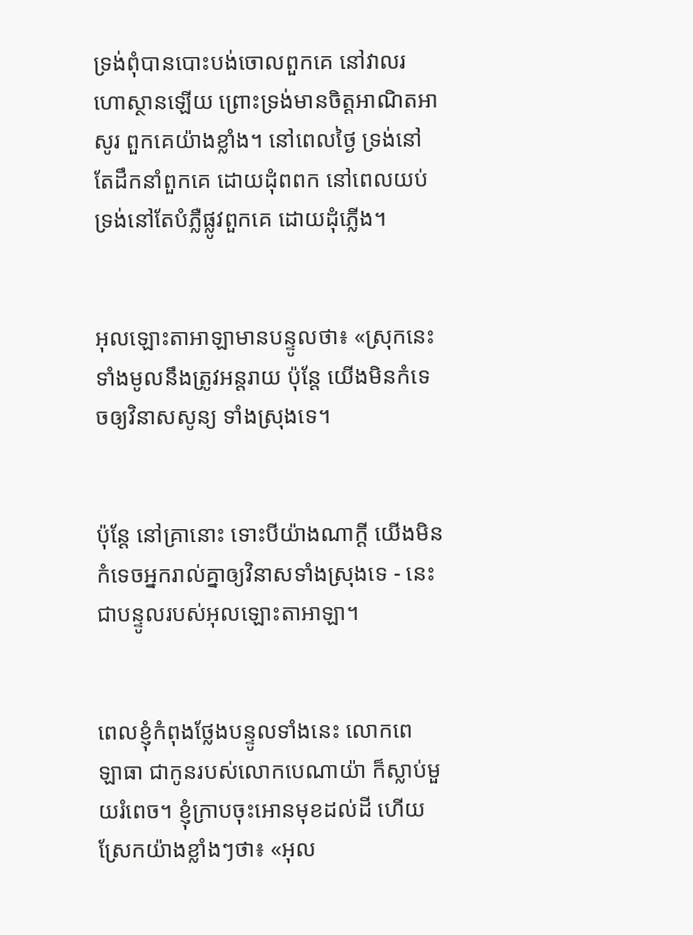ទ្រង់ពុំបានបោះបង់ចោលពួកគេ នៅវាលរហោ‌ស្ថានឡើយ ព្រោះទ្រង់មានចិត្តអាណិតអាសូរ ពួកគេយ៉ាងខ្លាំង។ នៅពេលថ្ងៃ ទ្រង់នៅតែដឹកនាំពួកគេ ដោយដុំពពក នៅពេលយប់ ទ្រង់នៅតែបំភ្លឺផ្លូវពួកគេ ដោយដុំភ្លើង។


អុលឡោះ‌តាអាឡាមានបន្ទូលថា៖ «ស្រុកនេះទាំងមូលនឹងត្រូវអន្តរាយ ប៉ុន្តែ យើងមិនកំទេចឲ្យវិនាសសូន្យ ទាំងស្រុងទេ។


ប៉ុន្តែ នៅគ្រានោះ ទោះបីយ៉ាងណាក្ដី យើងមិនកំទេចអ្នករាល់គ្នាឲ្យវិនាសទាំងស្រុងទេ - នេះជាបន្ទូលរបស់អុលឡោះ‌តាអាឡា។


ពេលខ្ញុំកំពុងថ្លែងបន្ទូលទាំងនេះ លោកពេឡា‌ធា ជាកូនរបស់លោកបេណា‌យ៉ា ក៏ស្លាប់មួយរំពេច។ ខ្ញុំក្រាបចុះអោនមុខដល់ដី ហើយស្រែកយ៉ាងខ្លាំងៗថា៖ «អុល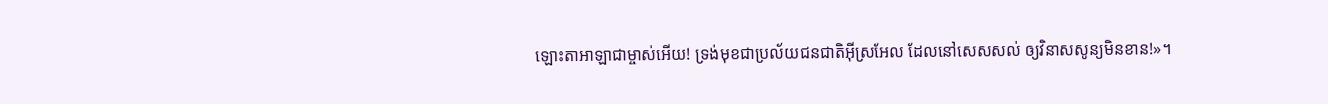ឡោះ‌តាអាឡាជាម្ចាស់អើយ! ទ្រង់មុខជាប្រល័យជន‌ជាតិអ៊ីស្រ‌អែល ដែលនៅសេស‌សល់ ឲ្យវិនាសសូន្យមិនខាន!»។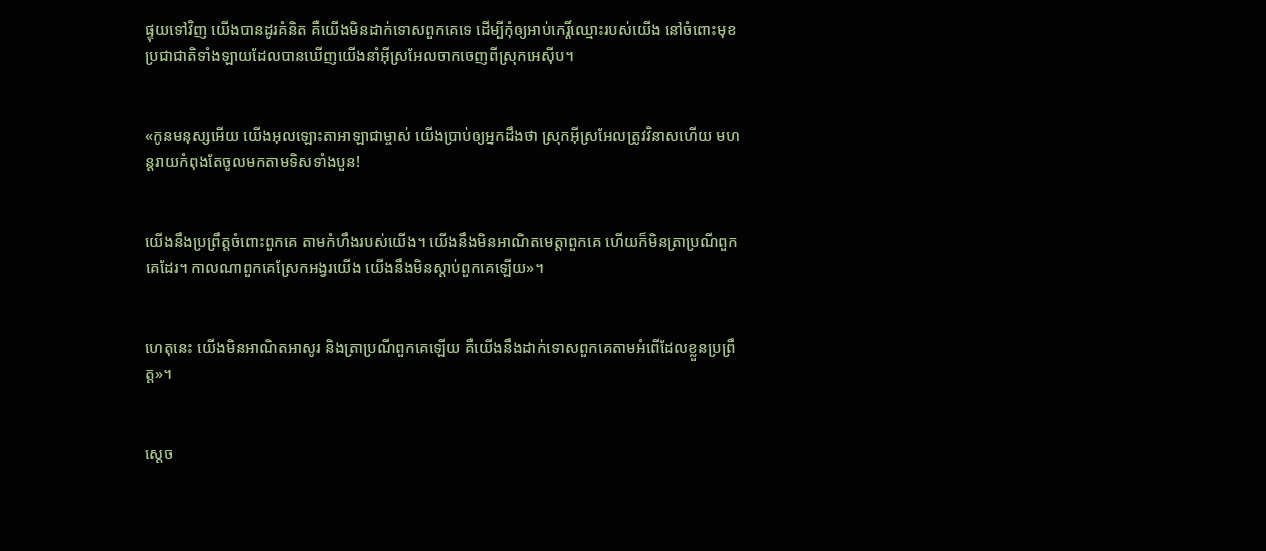ផ្ទុយទៅវិញ យើងបានដូរគំនិត គឺយើងមិនដាក់ទោសពួកគេទេ ដើម្បីកុំឲ្យអាប់កេរ្តិ៍ឈ្មោះរបស់យើង នៅចំពោះមុខប្រជា‌ជាតិទាំង‌ឡាយដែលបានឃើញយើងនាំអ៊ីស្រ‌អែលចាកចេញពីស្រុកអេស៊ីប។


«កូនមនុស្សអើយ យើងអុលឡោះ‌តាអាឡាជាម្ចាស់ យើងប្រាប់ឲ្យអ្នកដឹងថា ស្រុកអ៊ីស្រ‌អែលត្រូវវិនាសហើយ មហន្ត‌រាយកំពុងតែចូលមកតាមទិសទាំងបួន!


យើងនឹងប្រព្រឹត្តចំពោះពួកគេ តាមកំហឹងរបស់យើង។ យើងនឹងមិនអាណិតមេត្តាពួកគេ ហើយក៏មិនត្រាប្រណីពួកគេដែរ។ កាលណាពួកគេស្រែកអង្វរយើង យើងនឹងមិនស្ដាប់ពួកគេឡើយ»។


ហេតុនេះ យើងមិនអាណិតអាសូរ និងត្រាប្រណីពួកគេឡើយ គឺយើងនឹងដាក់ទោសពួកគេតាមអំពើដែលខ្លួនប្រព្រឹត្ត»។


ស្តេច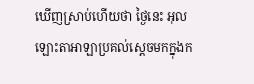ឃើញស្រាប់ហើយថា ថ្ងៃនេះ អុលឡោះ‌តាអាឡាប្រគល់ស្តេចមកក្នុងក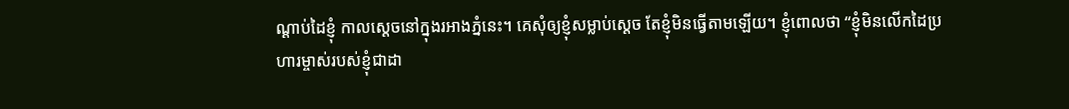ណ្តាប់ដៃខ្ញុំ កាលស្តេចនៅក្នុងរអាងភ្នំនេះ។ គេសុំឲ្យខ្ញុំសម្លាប់ស្តេច តែខ្ញុំមិនធ្វើតាមឡើយ។ ខ្ញុំពោលថា “ខ្ញុំមិនលើកដៃប្រហារម្ចាស់របស់ខ្ញុំជាដា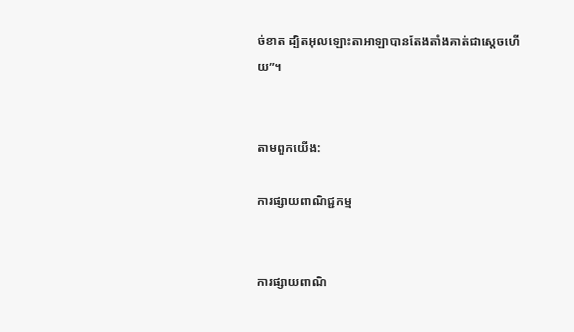ច់ខាត ដ្បិតអុលឡោះ‌តាអាឡាបានតែងតាំងគាត់ជាស្តេចហើយ”។


តាមពួកយើង:

ការផ្សាយពាណិជ្ជកម្ម


ការផ្សាយពាណិ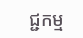ជ្ជកម្ម